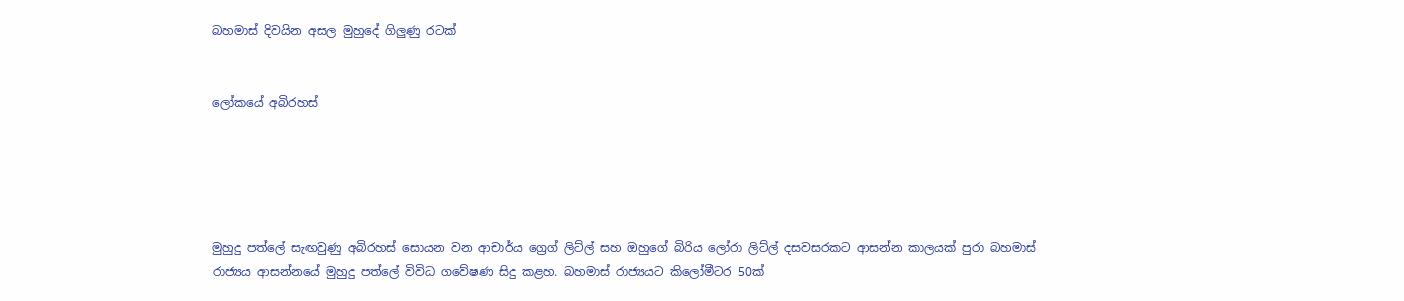බහමාස් දිවයින අසල මුහුදේ ගිලුණු රටක්


ලෝකයේ අබිරහස්





මුහුදු පත්ලේ සැඟවුණු අබිරහස් සොයන වන ආචාර්ය ග්‍රෙග් ලිට්ල් සහ ඔහුගේ බිරිය ලෝරා ලිට්ල් දසවසරකට ආසන්න කාලයක් පුරා බහමාස් රාජ්‍යය ආසන්නයේ මුහුදු පත්ලේ විවිධ ගවේෂණ සිදු කළහ. බහමාස් රාජ්‍යයට කිලෝමීටර 50ක්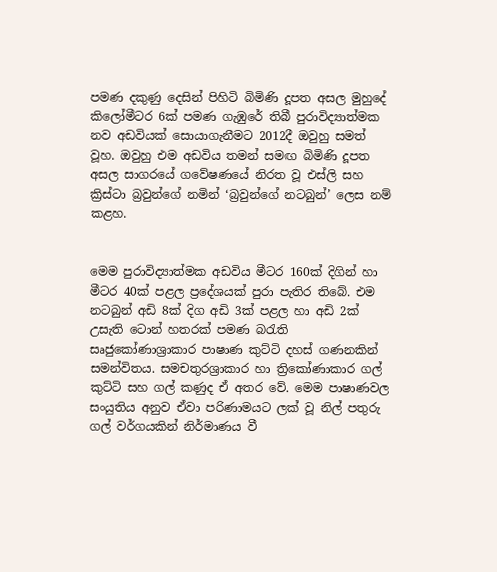පමණ දකුණු දෙසින් පිහිටි බිමිණි දූපත අසල මුහුදේ කිලෝමීටර 6ක් පමණ ගැඹුරේ තිබී පුරාවිද්‍යාත්මක නව අඩවියක් සොයාගැනීමට 2012දී ඔවුහු සමත් වූහ. ඔවුහු එම අඩවිය තමන් සමඟ බිමිණි දූපත අසල සාගරයේ ගවේෂණයේ නිරත වූ එස්ලි සහ ක්‍රිස්ටා බ්‍රවුන්ගේ නමින් ‘බ්‍රවුන්ගේ නටබුන්’ ලෙස නම් කළහ.


මෙම පුරාවිද්‍යාත්මක අඩවිය මීටර 160ක් දිගින් හා මීටර 40ක් පළල ප්‍රදේශයක් පුරා පැතිර තිබේ. එම නටබුන් අඩි 8ක් දිග අඩි 3ක් පළල හා අඩි 2ක් උසැති ටොන් හතරක් පමණ බරැති සෘජුකෝණාශ්‍රාකාර පාෂාණ කුට්ටි දහස් ගණනකින් සමන්විතය. සමචතුරශ්‍රාකාර හා ත්‍රිකෝණාකාර ගල් කුට්ටි සහ ගල් කණුද ඒ අතර වේ. මෙම පාෂාණවල සංයුතිය අනුව ඒවා පරිණාමයට ලක් වූ නිල් පතුරු ගල් වර්ගයකින් නිර්මාණය වී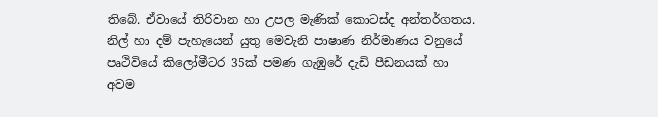තිබේ. ඒවායේ තිරිවාන හා උපල මැණික් කොටස්ද අන්තර්ගතය. නිල් හා දම් පැහැයෙන් යුතු මෙවැනි පාෂාණ නිර්මාණය වනුයේ පෘථිවියේ කිලෝමීටර 35ක් පමණ ගැඹුරේ දැඩි පීඩනයක් හා අවම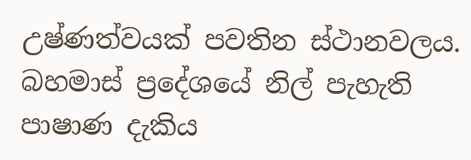උෂ්ණත්වයක් පවතින ස්ථානවලය.
බහමාස් ප්‍රදේශයේ නිල් පැහැති පාෂාණ දැකිය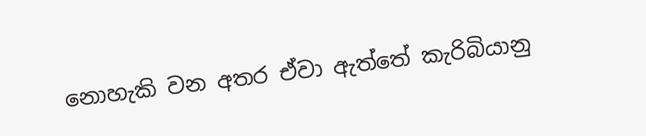නොහැකි වන අතර ඒවා ඇත්තේ කැරිබියානු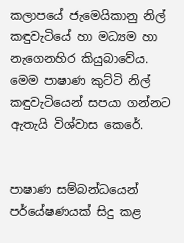කලාපයේ ජැමෙයිකානු නිල් කඳුවැටියේ හා මධ්‍යම හා නැගෙනහිර කියුබාවේය. මෙම පාෂාණ කුට්ටි නිල් කඳුවැටියෙන් සපයා ගන්නට ඇතැයි විශ්වාස කෙරේ.


පාෂාණ සම්බන්ධයෙන් පර්‌යේෂණයක් සිදු කළ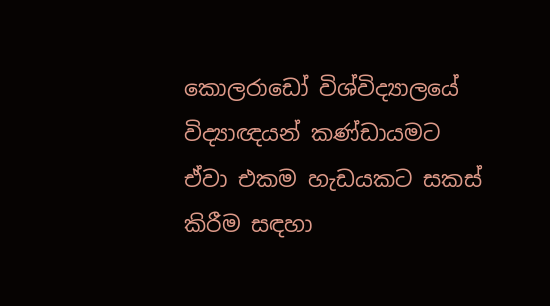කොලරාඩෝ විශ්විද්‍යාලයේ විද්‍යාඥයන් කණ්ඩායමට ඒවා එකම හැඩයකට සකස් කිරීම සඳහා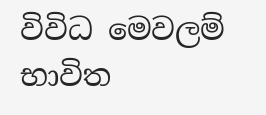විවිධ මෙවලම් භාවිත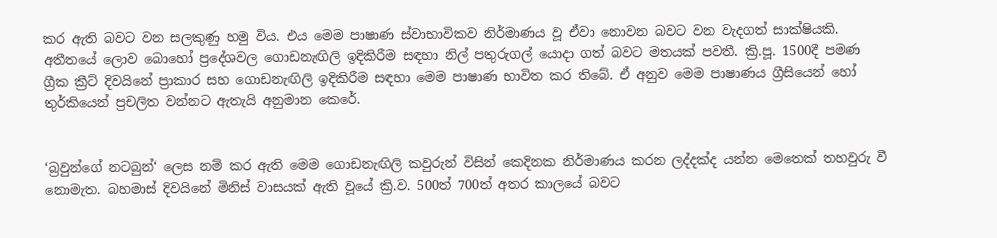කර ඇති බවට වන සලකුණු හමු විය. එය මෙම පාෂාණ ස්වාභාවිකව නිර්මාණය වූ ඒවා නොවන බවට වන වැදගත් සාක්ෂියකි. අතීතයේ ලොව බොහෝ ප්‍රදේශවල ගොඩනැඟිලි ඉදිකිරීම සඳහා නිල් පතුරුගල් යොදා ගත් බවට මතයක් පවතී. ක්‍රි.පූ. 1500දී පමණ ග්‍රීක ක්‍රීට් දිවයිනේ ප්‍රාකාර සහ ගොඩනැඟිලි ඉදිකිරීම සඳහා මෙම පාෂාණ භාවිත කර තිබේ. ඒ අනුව මෙම පාෂාණය ග්‍රීසියෙන් හෝ තුර්කියෙන් ප්‍රචලිත වන්නට ඇතැයි අනුමාන කෙරේ.


‘බ්‍රවුන්ගේ නටබුන්‘ ලෙස නම් කර ඇති මෙම ගොඩනැඟිලි කවුරුන් විසින් කෙදිනක නිර්මාණය කරන ලද්දක්ද යන්න මෙතෙක් තහවුරු වී නොමැත. බහමාස් දිවයිනේ මිනිස් වාසයක් ඇති වූයේ ක්‍රි.ව. 500ත් 700ත් අතර කාලයේ බවට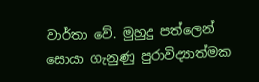වාර්තා වේ. මුහුදු පත්ලෙන් සොයා ගැනුණු පුරාවිද්‍යාත්මක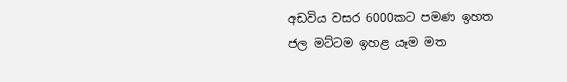අඩවිය වසර 6000කට පමණ ඉහත ජල මට්ටම ඉහළ යෑම මත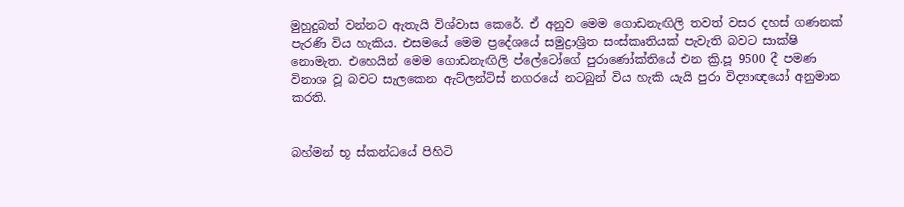මුහුදුබත් වන්නට ඇතැයි විශ්වාස කෙරේ. ඒ අනුව මෙම ගොඩනැඟිලි තවත් වසර දහස් ගණනක් පැරණි විය හැකිය. එසමයේ මෙම ප්‍රදේශයේ සමුද්‍රාශ්‍රිත සංස්කෘතියක් පැවැති බවට සාක්ෂි නොමැත. එහෙයින් මෙම ගොඩනැඟිලි ප්ලේටෝගේ පුරාණෝක්තියේ එන ක්‍රි.පූ 9500 දී පමණ විනාශ වූ බවට සැලකෙන ඇට්ලන්ටිස් නගරයේ නටබුන් විය හැකි යැයි පුරා විද්‍යාඥයෝ අනුමාන කරති.


බහ්මන් භූ ස්කන්ධයේ පිහිටි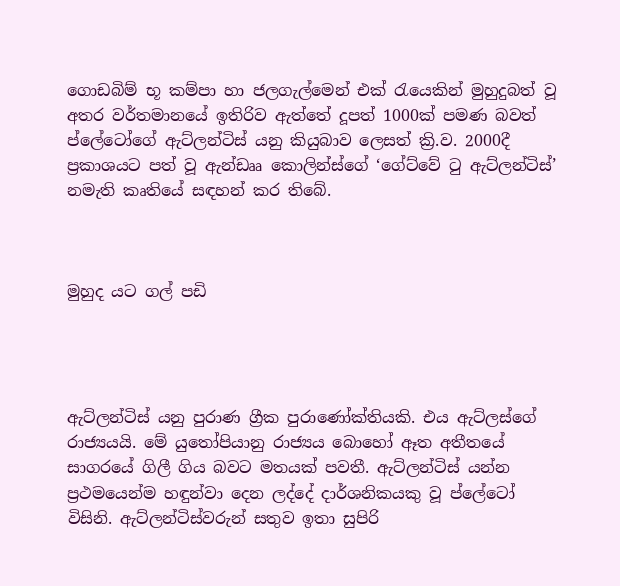ගොඩබිම් භූ කම්පා හා ජලගැල්මෙන් එක් රැයෙකින් මුහුදුබත් වූ අතර වර්තමානයේ ඉතිරිව ඇත්තේ දූපත් 1000ක් පමණ බවත් ප්ලේටෝගේ ඇට්ලන්ටිස් යනු කියුබාව ලෙසත් ක්‍රි.ව. 2000දී ප්‍රකාශයට පත් වූ ඇන්ඩෲ කොලින්ස්ගේ ‘ගේට්වේ ටු ඇට්ලන්ටිස්’ නමැති කෘතියේ සඳහන් කර තිබේ.



මුහුද යට ගල් පඩි




ඇට්ලන්ටිස් යනු පුරාණ ග්‍රීක පුරාණෝක්තියකි. එය ඇට්ලස්ගේ රාජ්‍යයයි. මේ යුතෝපියානු රාජ්‍යය බොහෝ ඈත අතීතයේ සාගරයේ ගිලී ගිය බවට මතයක් පවතී. ඇට්ලන්ටිස් යන්න ප්‍රථමයෙන්ම හඳුන්වා දෙන ලද්දේ දාර්ශනිකයකු වූ ප්ලේටෝ විසිනි. ඇට්ලන්ටිස්වරුන් සතුව ඉතා සුපිරි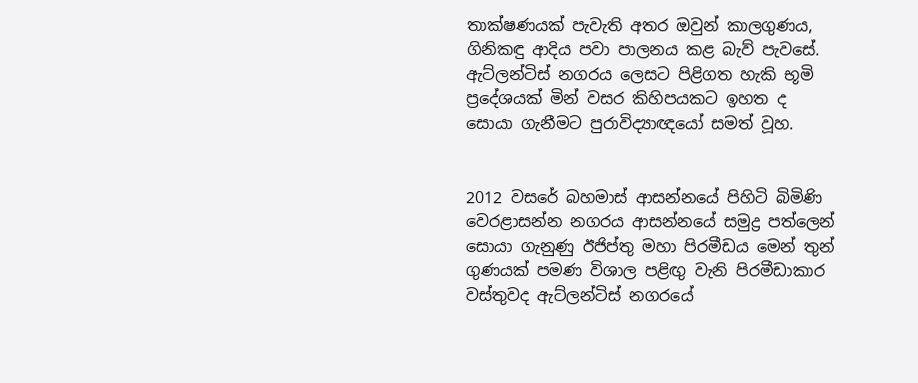තාක්ෂණයක් පැවැති අතර ඔවුන් කාලගුණය, ගිනිකඳු ආදිය පවා පාලනය කළ බැව් පැවසේ. ඇට්ලන්ටිස් නගරය ලෙසට පිළිගත හැකි භූමි ප්‍රදේශයක් මින් වසර කිහිපයකට ඉහත ද සොයා ගැනීමට පුරාවිද්‍යාඥයෝ සමත් වූහ.


2012 වසරේ බහමාස් ආසන්නයේ පිහිටි බිමිණි වෙරළාසන්න නගරය ආසන්නයේ සමුද්‍ර පත්ලෙන් සොයා ගැනුණු ඊජිප්තු මහා පිරමීඩය මෙන් තුන් ගුණයක් පමණ විශාල පළිඟු වැනි පිරමීඩාකාර වස්තුවද ඇට්ලන්ටිස් නගරයේ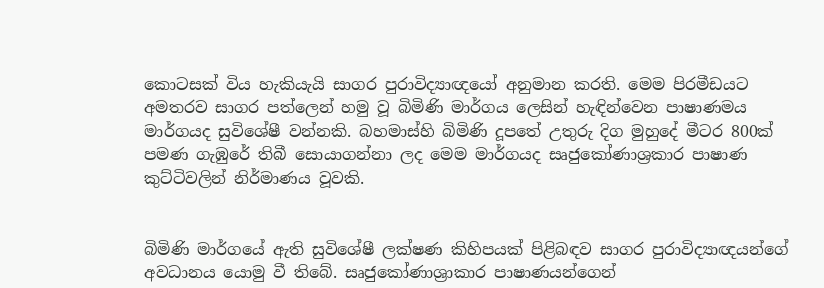කොටසක් විය හැකියැයි සාගර පුරාවිද්‍යාඥයෝ අනුමාන කරති. මෙම පිරමීඩයට අමතරව සාගර පත්ලෙන් හමු වූ බිමිණි මාර්ගය ලෙසින් හැඳින්වෙන පාෂාණමය මාර්ගයද සුවිශේෂී වන්නකි. බහමාස්හි බිමිණි දූපතේ උතුරු දිග මුහුදේ මීටර 800ක් පමණ ගැඹුරේ තිබී සොයාගන්නා ලද මෙම මාර්ගයද සෘජුකෝණාශ්‍රකාර පාෂාණ කුට්ටිවලින් නිර්මාණය වූවකි.


බිමිණි මාර්ගයේ ඇති සුවිශේෂී ලක්ෂණ කිහිපයක් පිළිබඳව සාගර පුරාවිද්‍යාඥයන්ගේ අවධානය යොමු වී තිබේ. සෘජුකෝණාශ්‍රාකාර පාෂාණයන්ගෙන්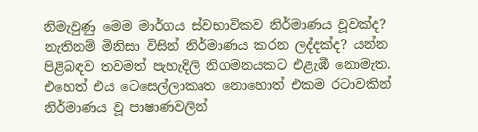නිමැවුණු මෙම මාර්ගය ස්වභාවිකව නිර්මාණය වූවක්ද? නැතිනම් මිනිසා විසින් නිර්මාණය කරන ලද්දක්ද? යන්න පිළිබඳව තවමත් පැහැදිලි නිගමනයකට එළැඹී නොමැත. එහෙත් එය ටෙසෙල්ලාකෘත නොහොත් එකම රටාවකින් නිර්මාණය වූ පාෂාණවලින්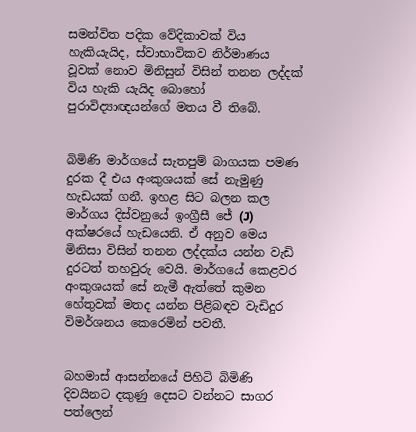සමන්විත පදික වේදිකාවක් විය හැකියැයිද, ස්වාභාවිකව නිර්මාණය වූවක් නොව මිනිසුන් විසින් තනන ලද්දක් විය හැකි යැයිද බොහෝ පුරාවිද්‍යාඥයන්ගේ මතය වී තිබේ.


බිමිණි මාර්ගයේ සැතපුම් බාගයක පමණ දුරක දී එය අංකුශයක් සේ නැමුණු හැඩයක් ගනී. ඉහළ සිට බලන කල මාර්ගය දිස්වනුයේ ඉංග්‍රීසී ජේ (J) අක්ෂරයේ හැඩයෙනි. ඒ අනුව මෙය මිනිසා විසින් තනන ලද්දක්ය යන්න වැඩි දුරටත් තහවුරු වෙයි. මාර්ගයේ කෙළවර අංකුශයක් සේ නැමී ඇත්තේ කුමන හේතුවක් මතද යන්න පිළිබඳව වැඩිදුර විමර්ශනය කෙරෙමින් පවතී.


බහමාස් ආසන්නයේ පිහිටි බිමිණි දිවයිනට දකුණු දෙසට වන්නට සාගර පත්ලෙන්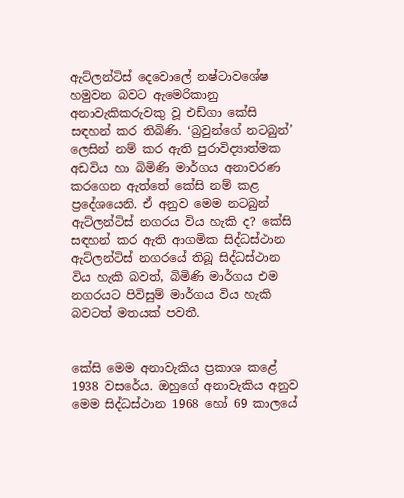ඇට්ලන්ටිස් දෙවොලේ නෂ්ටාවශේෂ හමුවන බවට ඇමෙරිකානු අනාවැකිකරුවකු වූ එඩ්ගා කේසි සඳහන් කර තිබිණි. ‘බ්‍රවුන්ගේ නටබුන්’ ලෙසින් නම් කර ඇති පුරාවිද්‍යාත්මක අඩවිය හා බිමිණි මාර්ගය අනාවරණ කරගෙන ඇත්තේ කේසි නම් කළ ප්‍රදේශයෙනි. ඒ අනුව මෙම නටබුන් ඇට්ලන්ටිස් නගරය විය හැකි ද? කේසි සඳහන් කර ඇති ආගමික සිද්ධස්ථාන ඇට්ලන්ටිස් නගරයේ තිබූ සිද්ධස්ථාන විය හැකි බවත්, බිමිණි මාර්ගය එම නගරයට පිවිසුම් මාර්ගය විය හැකි බවටත් මතයක් පවතී.


කේසි මෙම අනාවැකිය ප්‍රකාශ කළේ 1938 වසරේය. ඔහුගේ අනාවැකිය අනුව මෙම සිද්ධස්ථාන 1968 හෝ 69 කාලයේ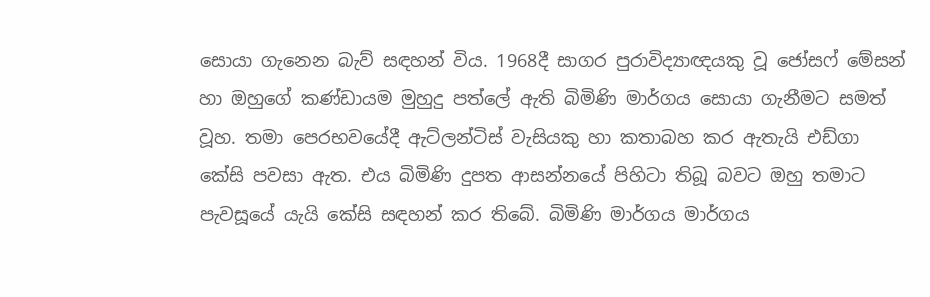සොයා ගැනෙන බැව් සඳහන් විය. 1968දී සාගර පුරාවිද්‍යාඥයකු වූ ජෝසෆ් මේසන් හා ඔහුගේ කණ්ඩායම මුහුදු පත්ලේ ඇති බිමිණි මාර්ගය සොයා ගැනීමට සමත් වූහ. තමා පෙරභවයේදී ඇට්ලන්ටිස් වැසියකු හා කතාබහ කර ඇතැයි එඩ්ගා කේසි පවසා ඇත. එය බිමිණි දුපත ආසන්නයේ පිහිටා තිබූ බවට ඔහු තමාට පැවසූයේ යැයි කේසි සඳහන් කර තිබේ. බිමිණි මාර්ගය මාර්ගය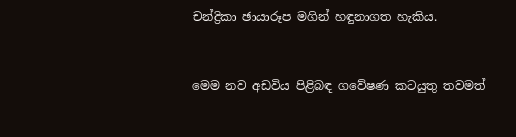චන්ද්‍රිකා ඡායාරූප මගින් හඳුනාගත හැකිය.


මෙම නව අඩවිය පිළිබඳ ගවේෂණ කටයුතු තවමත්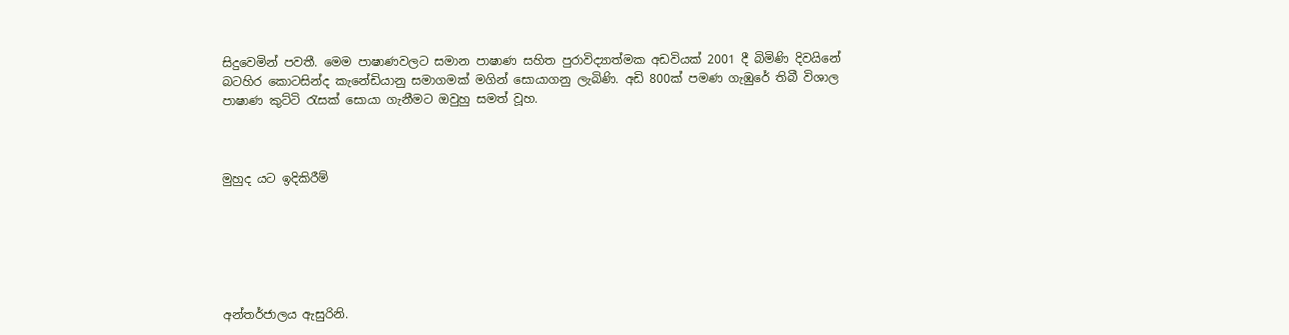සිදුවෙමින් පවතී. මෙම පාෂාණවලට සමාන පාෂාණ සහිත පුරාවිද්‍යාත්මක අඩවියක් 2001 දී බිමිණි දිවයිනේ බටහිර කොටසින්ද කැනේඩියානු සමාගමක් මගින් සොයාගනු ලැබිණි. අඩි 800ක් පමණ ගැඹුරේ තිබී විශාල පාෂාණ කුට්ටි රැසක් සොයා ගැනීමට ඔවුහු සමත් වූහ.



මුහුද යට ඉදිකිරීම්






අන්තර්ජාලය ඇසුරිනි.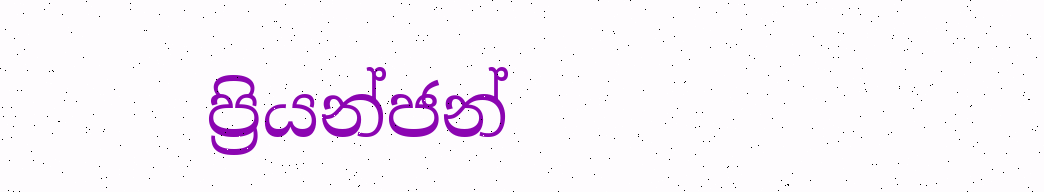ප්‍රියන්ජන්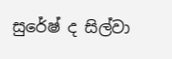සුරේෂ් ද සිල්වා